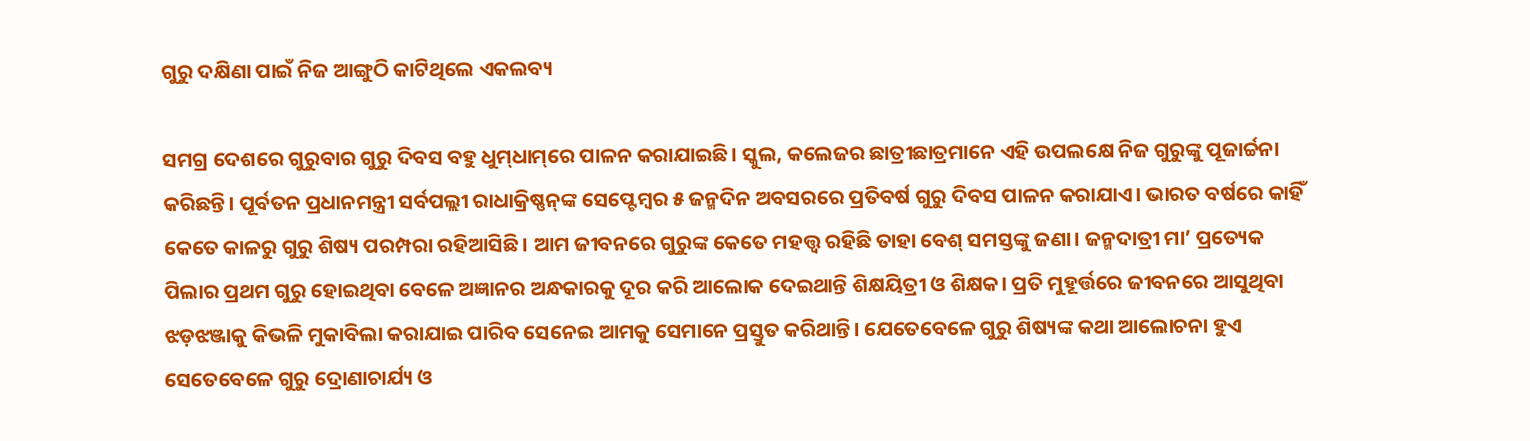ଗୁରୁ ଦକ୍ଷିଣା ପାଇଁ ନିଜ ଆଙ୍ଗୁଠି କାଟିଥିଲେ ଏକଲବ୍ୟ

ସମଗ୍ର ଦେଶରେ ଗୁରୁବାର ଗୁରୁ ଦିବସ ବହୁ ଧୁମ୍‌ଧାମ୍‌ରେ ପାଳନ କରାଯାଇଛି। ସ୍କୁଲ, କଲେଜର ଛାତ୍ରୀଛାତ୍ରମାନେ ଏହି ଉପଲକ୍ଷେ ନିଜ ଗୁରୁଙ୍କୁ ପୂଜାର୍ଚ୍ଚନା କରିଛନ୍ତି। ପୂର୍ବତନ ପ୍ରଧାନମନ୍ତ୍ରୀ ସର୍ବପଲ୍ଲୀ ରାଧାକ୍ରିଷ୍ଣନ୍‌ଙ୍କ ସେପ୍ଟେମ୍ବର ୫ ଜନ୍ମଦିନ ଅବସରରେ ପ୍ରତିବର୍ଷ ଗୁରୁ ଦିବସ ପାଳନ କରାଯାଏ। ଭାରତ ବର୍ଷରେ କାହିଁ କେତେ କାଳରୁ ଗୁରୁ ଶିଷ୍ୟ ପରମ୍ପରା ରହିଆସିଛି। ଆମ ଜୀବନରେ ଗୁରୁଙ୍କ କେତେ ମହତ୍ତ୍ୱ ରହିଛି ତାହା ବେଶ୍‌ ସମସ୍ତଙ୍କୁ ଜଣା। ଜନ୍ମଦାତ୍ରୀ ମା’ ପ୍ରତ୍ୟେକ ପିଲାର ପ୍ରଥମ ଗୁରୁ ହୋଇଥିବା ବେଳେ ଅଜ୍ଞାନର ଅନ୍ଧକାରକୁ ଦୂର କରି ଆଲୋକ ଦେଇଥାନ୍ତି ଶିକ୍ଷୟିତ୍ରୀ ଓ ଶିକ୍ଷକ। ପ୍ରତି ମୁହୂର୍ତ୍ତରେ ଜୀବନରେ ଆସୁଥିବା ଝଡ଼ଝଞ୍ଜାକୁ କିଭଳି ମୁକାବିଲା କରାଯାଇ ପାରିବ ସେନେଇ ଆମକୁ ସେମାନେ ପ୍ରସ୍ତୁତ କରିଥାନ୍ତି। ଯେତେବେଳେ ଗୁରୁ ଶିଷ୍ୟଙ୍କ କଥା ଆଲୋଚନା ହୁଏ ସେତେବେଳେ ଗୁରୁ ଦ୍ରୋଣାଚାର୍ଯ୍ୟ ଓ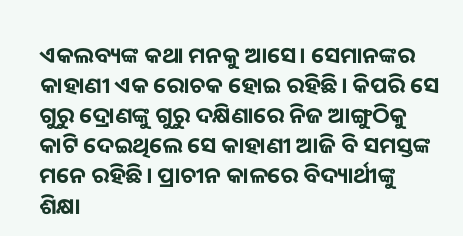ଏକଲବ୍ୟଙ୍କ କଥା ମନକୁ ଆସେ। ସେମାନଙ୍କର କାହାଣୀ ଏକ ରୋଚକ ହୋଇ ରହିଛି। କିପରି ସେ ଗୁରୁ ଦ୍ରୋଣଙ୍କୁ ଗୁରୁ ଦକ୍ଷିଣାରେ ନିଜ ଆଙ୍ଗୁଠିକୁ କାଟି ଦେଇଥିଲେ ସେ କାହାଣୀ ଆଜି ବି ସମସ୍ତଙ୍କ ମନେ ରହିଛି। ପ୍ରାଚୀନ କାଳରେ ବିଦ୍ୟାର୍ଥୀଙ୍କୁ ଶିକ୍ଷା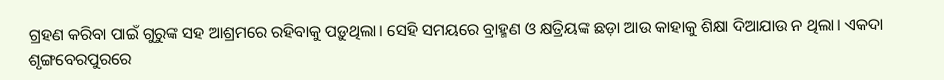ଗ୍ରହଣ କରିବା ପାଇଁ ଗୁରୁଙ୍କ ସହ ଆଶ୍ରମରେ ରହିବାକୁ ପଡ଼ୁଥିଲା। ସେହି ସମୟରେ ବ୍ରାହ୍ମଣ ଓ କ୍ଷତ୍ରିୟଙ୍କ ଛଡ଼ା ଆଉ କାହାକୁ ଶିକ୍ଷା ଦିଆଯାଉ ନ ଥିଲା। ଏକଦା ଶୃଙ୍ଗବେରପୁରରେ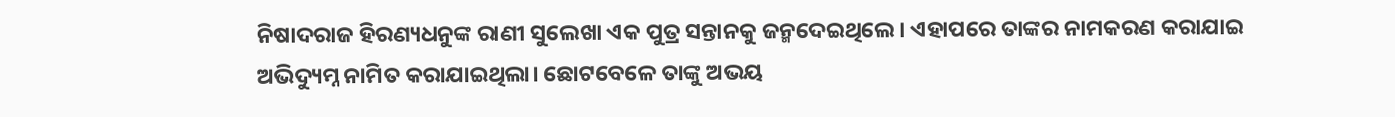ନିଷାଦରାଜ ହିରଣ୍ୟଧନୁଙ୍କ ରାଣୀ ସୁଲେଖା ଏକ ପୁତ୍ର ସନ୍ତାନକୁ ଜନ୍ମଦେଇଥିଲେ। ଏହାପରେ ତାଙ୍କର ନାମକରଣ କରାଯାଇ ଅଭିଦ୍ୟୁମ୍ନ ନାମିତ କରାଯାଇଥିଲା। ଛୋଟବେଳେ ତାଙ୍କୁ ଅଭୟ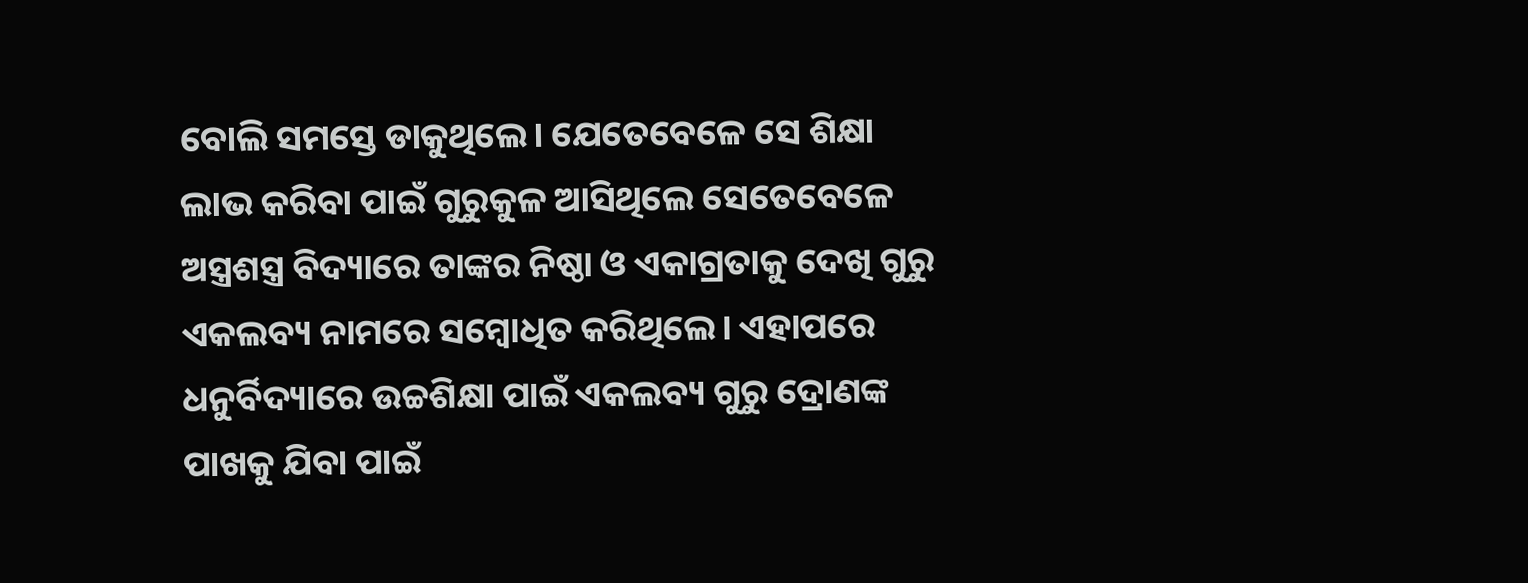ବୋଲି ସମସ୍ତେ ଡାକୁଥିଲେ। ଯେତେବେଳେ ସେ ଶିକ୍ଷା ଲାଭ କରିବା ପାଇଁ ଗୁରୁକୁଳ ଆସିଥିଲେ ସେତେବେଳେ ଅସ୍ତ୍ରଶସ୍ତ୍ର ବିଦ୍ୟାରେ ତାଙ୍କର ନିଷ୍ଠା ଓ ଏକାଗ୍ରତାକୁ ଦେଖି ଗୁରୁ ଏକଲବ୍ୟ ନାମରେ ସମ୍ବୋଧିତ କରିଥିଲେ। ଏହାପରେ ଧନୁର୍ବିଦ୍ୟାରେ ଉଚ୍ଚଶିକ୍ଷା ପାଇଁ ଏକଲବ୍ୟ ଗୁରୁ ଦ୍ରୋଣଙ୍କ ପାଖକୁ ଯିବା ପାଇଁ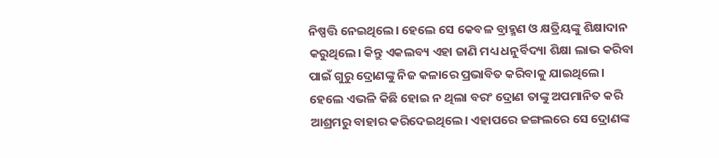ନିଷ୍ପତ୍ତି ନେଇଥିଲେ। ହେଲେ ସେ କେବଳ ବ୍ରାହ୍ମଣ ଓ କ୍ଷତ୍ରିୟଙ୍କୁ ଶିକ୍ଷାଦାନ କରୁଥିଲେ। କିନ୍ତୁ ଏକଲବ୍ୟ ଏହା ଜାଣି ମଧ୍ୟ ଧନୁର୍ବିଦ୍ୟା ଶିକ୍ଷା ଲାଭ କରିବା ପାଇଁ ଗୁରୁ ଦ୍ରୋଣଙ୍କୁ ନିଜ କଳାରେ ପ୍ରଭାବିତ କରିବାକୁ ଯାଇଥିଲେ। ହେଲେ ଏଭଳି କିଛି ହୋଇ ନ ଥିଲା ବରଂ ଦ୍ରୋଣ ତାଙ୍କୁ ଅପମାନିତ କରି ଆଶ୍ରମରୁ ବାହାର କରିଦେଇଥିଲେ। ଏହାପରେ ଜଙ୍ଗଲରେ ସେ ଦ୍ରୋଣଙ୍କ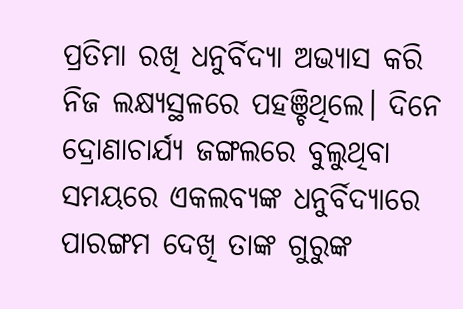ପ୍ରତିମା ରଖି ଧନୁର୍ବିଦ୍ୟା ଅଭ୍ୟାସ କରି ନିଜ ଲକ୍ଷ୍ୟସ୍ଥଳରେ ପହଞ୍ଚିଥିଲେ। ଦିନେ ଦ୍ରୋଣାଚାର୍ଯ୍ୟ ଜଙ୍ଗଲରେ ବୁଲୁଥିବା ସମୟରେ ଏକଲବ୍ୟଙ୍କ ଧନୁର୍ବିଦ୍ୟାରେ ପାରଙ୍ଗମ ଦେଖି ତାଙ୍କ ଗୁରୁଙ୍କ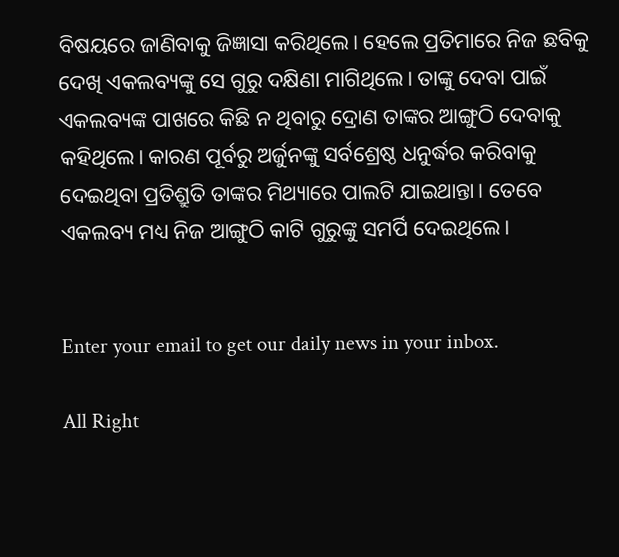ବିଷୟରେ ଜାଣିବାକୁ ଜିଜ୍ଞାସା କରିଥିଲେ। ହେଲେ ପ୍ରତିମାରେ ନିଜ ଛବିକୁ ଦେଖି ଏକଲବ୍ୟଙ୍କୁ ସେ ଗୁରୁ ଦକ୍ଷିଣା ମାଗିଥିଲେ। ତାଙ୍କୁ ଦେବା ପାଇଁ ଏକଲବ୍ୟଙ୍କ ପାଖରେ କିଛି ନ ଥିବାରୁ ଦ୍ରୋଣ ତାଙ୍କର ଆଙ୍ଗୁଠି ଦେବାକୁ କହିଥିଲେ। କାରଣ ପୂର୍ବରୁ ଅର୍ଜୁନଙ୍କୁ ସର୍ବଶ୍ରେଷ୍ଠ ଧନୁର୍ଦ୍ଧର କରିବାକୁ ଦେଇଥିବା ପ୍ରତିଶ୍ରୁତି ତାଙ୍କର ମିଥ୍ୟାରେ ପାଲଟି ଯାଇଥାନ୍ତା। ତେବେ ଏକଲବ୍ୟ ମଧ୍ୟ ନିଜ ଆଙ୍ଗୁଠି କାଟି ଗୁରୁଙ୍କୁ ସମର୍ପି ଦେଇଥିଲେ।


Enter your email to get our daily news in your inbox.

All Right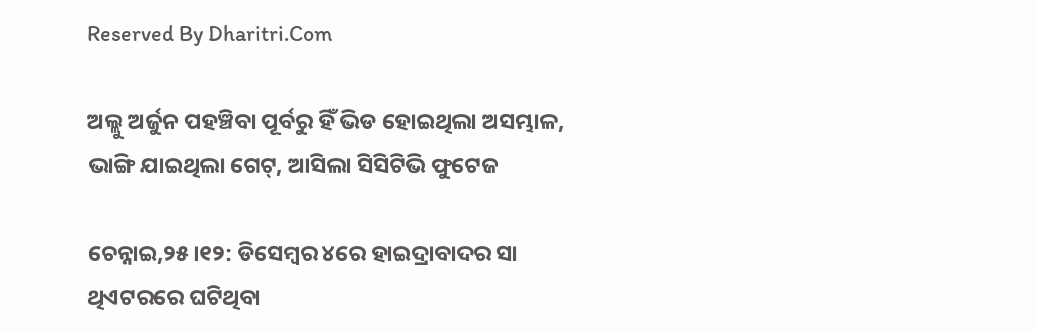Reserved By Dharitri.Com

ଅଲ୍ଲୁ ଅର୍ଜୁନ ପହଞ୍ଚିବା ପୂର୍ବରୁ ହିଁ ଭିଡ ହୋଇଥିଲା ଅସମ୍ଭାଳ, ଭାଙ୍ଗି ଯାଇଥିଲା ଗେଟ୍‌, ଆସିଲା ସିସିଟିଭି ଫୁଟେଜ

ଚେନ୍ନାଇ,୨୫।୧୨: ଡିସେମ୍ବର ୪ରେ ହାଇଦ୍ରାବାଦର ସା ଥିଏଟରରେ ଘଟିଥିବା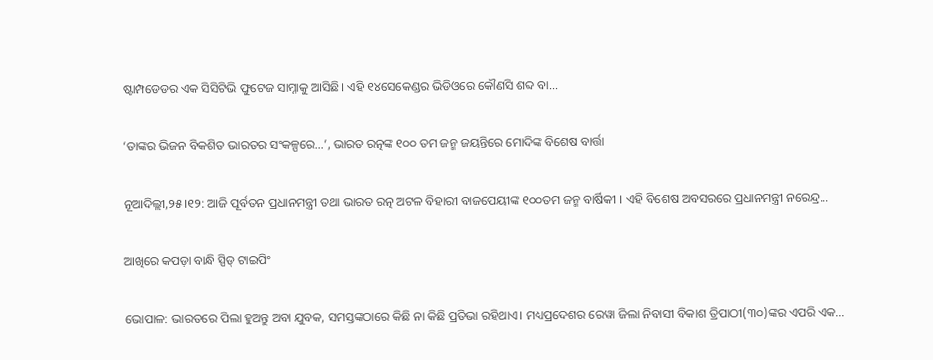ଷ୍ଟାମ୍ପଡେଡର ଏକ ସିସିଟିଭି ଫୁଟେଜ ସାମ୍ନାକୁ ଆସିଛି। ଏହି ୧୪ସେକେଣ୍ଡର ଭିଡିଓରେ କୌଣସି ଶବ୍ଦ ବା...

‘ତାଙ୍କର ଭିଜନ ବିକଶିତ ଭାରତର ସଂକଳ୍ପରେ…’, ଭାରତ ରତ୍ନଙ୍କ ୧୦୦ ତମ ଜନ୍ମ ଜୟନ୍ତିରେ ମୋଦିଙ୍କ ବିଶେଷ ବାର୍ତ୍ତା

ନୂଆଦିଲ୍ଲୀ,୨୫।୧୨: ଆଜି ପୂର୍ବତନ ପ୍ରଧାନମନ୍ତ୍ରୀ ତଥା ଭାରତ ରତ୍ନ ଅଟଳ ବିହାରୀ ବାଜପେୟୀଙ୍କ ୧୦୦ତମ ଜନ୍ମ ବାର୍ଷିକୀ । ଏହି ବିଶେଷ ଅବସରରେ ପ୍ରଧାନମନ୍ତ୍ରୀ ନରେନ୍ଦ୍ର...

ଆଖିରେ କପଡ଼ା ବାନ୍ଧି ସ୍ପିଡ୍‌ ଟାଇପିଂ

ଭୋପାଳ: ଭାରତରେ ପିଲା ହୁଅନ୍ତୁ ଅବା ଯୁବକ, ସମସ୍ତଙ୍କଠାରେ କିଛି ନା କିଛି ପ୍ରତିଭା ରହିଥାଏ। ମଧ୍ୟପ୍ରଦେଶର ରେୱା ଜିଲା ନିବାସୀ ବିକାଶ ତ୍ରିପାଠୀ(୩୦)ଙ୍କର ଏପରି ଏକ...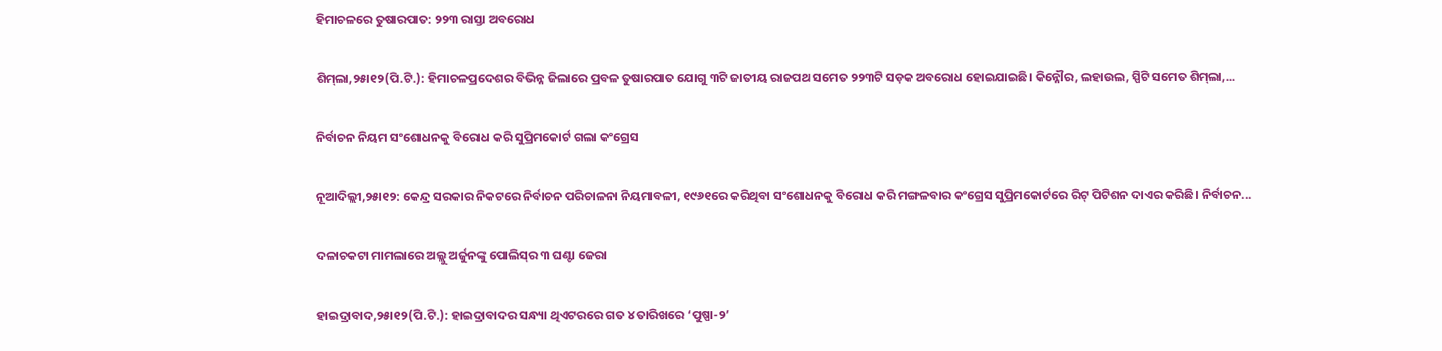ହିମାଚଳରେ ତୁଷାରପାତ: ୨୨୩ ରାସ୍ତା ଅବରୋଧ

ଶିମ୍‌ଲା,୨୫ା୧୨(ପି.ଟି.): ହିମାଚଳପ୍ରଦେଶର ବିଭିନ୍ନ ଜିଲାରେ ପ୍ରବଳ ତୁଷାରପାତ ଯୋଗୁ ୩ଟି ଜାତୀୟ ରାଜପଥ ସମେତ ୨୨୩ଟି ସଡ଼କ ଅବରୋଧ ହୋଇଯାଇଛି। କିନ୍ନୌର, ଲହାଉଲ, ସ୍ପିଟି ସମେତ ଶିମ୍‌ଲା,...

ନିର୍ବାଚନ ନିୟମ ସଂଶୋଧନକୁ ବିରୋଧ କରି ସୁପ୍ରିମକୋର୍ଟ ଗଲା କଂଗ୍ରେସ

ନୂଆଦିଲ୍ଲୀ,୨୫ା୧୨: କେନ୍ଦ୍ର ସରକାର ନିକଟରେ ନିର୍ବାଚନ ପରିଚାଳନା ନିୟମାବଳୀ, ୧୯୬୧ରେ କରିଥିବା ସଂଶୋଧନକୁ ବିରୋଧ କରି ମଙ୍ଗଳବାର କଂଗ୍ରେସ ସୁପ୍ରିମକୋର୍ଟରେ ରିଟ୍‌ ପିଟିଶନ ଦାଏର କରିଛି। ନିର୍ବାଚନ...

ଦଳାଚକଟା ମାମଲାରେ ଅଲ୍ଲୁ ଅର୍ଜୁନଙ୍କୁ ପୋଲିସ୍‌ର ୩ ଘଣ୍ଟା ଜେରା

ହାଇଦ୍ରାବାଦ,୨୫ା୧୨(ପି.ଟି.): ହାଇଦ୍ରାବାଦର ସନ୍ଧ୍ୟା ଥିଏଟରରେ ଗତ ୪ ତାରିଖରେ ‘ପୁଷ୍ପା-୨’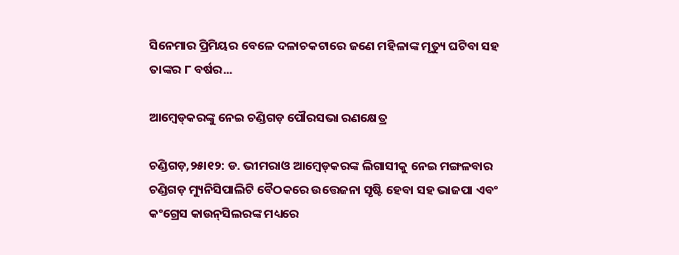ସିନେମାର ପ୍ରିମିୟର ବେଳେ ଦଳାଚକଟାରେ ଜଣେ ମହିଳାଙ୍କ ମୃତ୍ୟୁ ଘଟିବା ସହ ତାଙ୍କର ୮ ବର୍ଷର...

ଆମ୍ବେଡ୍‌କରଙ୍କୁ ନେଇ ଚଣ୍ଡିଗଡ଼ ପୌରସଭା ରଣକ୍ଷେତ୍ର

ଚଣ୍ଡିଗଡ଼,୨୫ା୧୨: ଡ. ଭୀମରାଓ ଆମ୍ବେଡ୍‌କରଙ୍କ ଲିଗାସୀକୁ ନେଇ ମଙ୍ଗଳବାର ଚଣ୍ଡିଗଡ଼ ମ୍ୟୁନିସିପାଲିଟି ବୈଠକରେ ଉତ୍ତେଜନା ସୃଷ୍ଟି ହେବା ସହ ଭାଜପା ଏବଂ କଂଗ୍ରେସ କାଉନ୍‌ସିଲରଙ୍କ ମଧ୍ୟରେ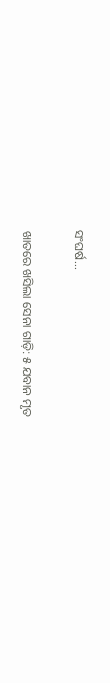ସଂଘର୍ଷ...

ଖାତରେ ଖସିଲା ସେନା ଗାଡ଼ି: ୫ ଯବାନ ମୃତ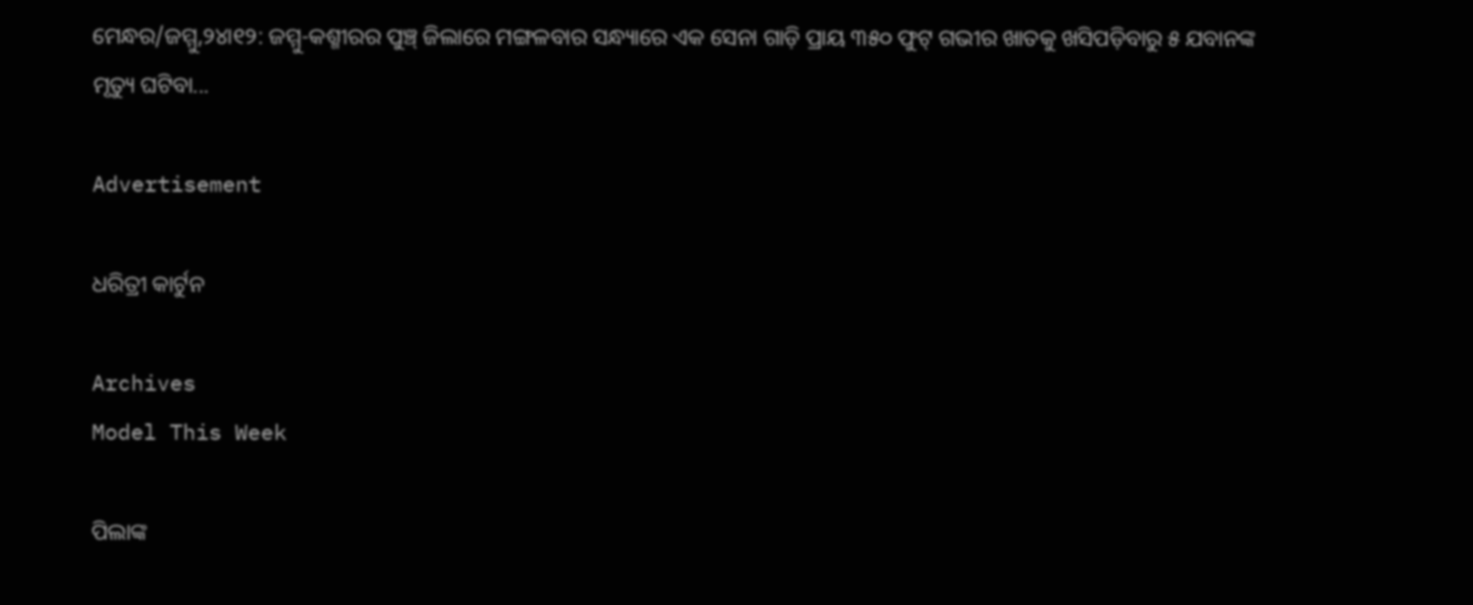ମେନ୍ଧର/ଜମ୍ମୁ,୨୪ା୧୨: ଜମ୍ମୁ-କଶ୍ମୀରର ପୁଞ୍ଚ୍‌ ଜିଲାରେ ମଙ୍ଗଳବାର ସନ୍ଧ୍ୟାରେ ଏକ ସେନା ଗାଡ଼ି ପ୍ରାୟ ୩୫୦ ଫୁଟ୍‌ ଗଭୀର ଖାତକୁ ଖସିପଡ଼ିବାରୁ ୫ ଯବାନଙ୍କ ମୃତ୍ୟୁ ଘଟିବା...

Advertisement

ଧରିତ୍ରୀ କାର୍ଟୁନ

Archives
Model This Week

ପିଲାଙ୍କ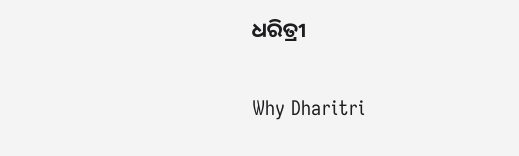ଧରିତ୍ରୀ

Why Dharitri